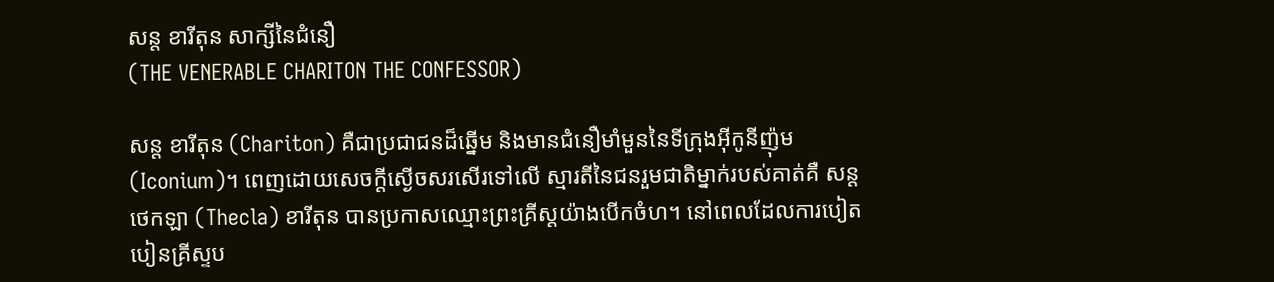សន្ត ខារីតុន សាក្សីនៃជំនឿ
(THE VENERABLE CHARITON THE CONFESSOR)

សន្ត ខារីតុន (Chariton) គឺជាប្រជាជនដ៏ឆ្នើម និងមានជំនឿមាំមួននៃទីក្រុងអ៊ីកូនីញ៉ុម (Iconium)។ ពេញដោយសេចក្តីស្ងើចសរសើរទៅលើ ស្មារតីនៃជនរួមជាតិម្នាក់របស់គាត់គឺ សន្ត ថេកឡា (Thecla) ខារីតុន បានប្រកាសឈ្មោះព្រះគ្រីស្តយ៉ាងបើកចំហ។ នៅពេលដែលការបៀតបៀនគ្រីស្ទប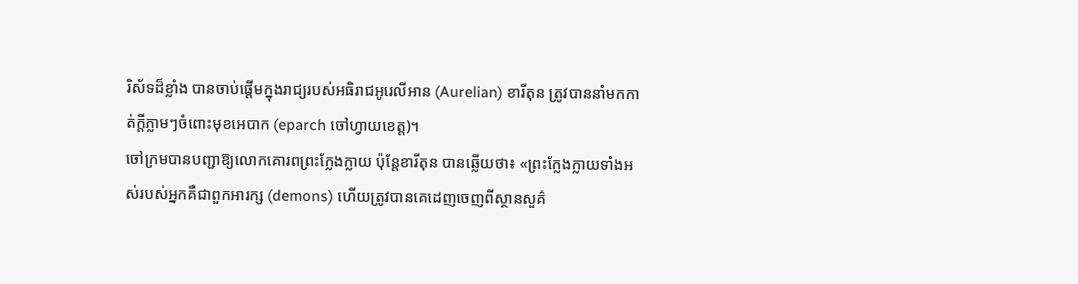រិស័ទដ៏ខ្លាំង បានចាប់ផ្តើមក្នុងរាជ្យរបស់អធិរាជអូរេលីអាន (Aurelian) ខារីតុន ត្រូវបាននាំមកកាត់ក្តីភ្លាមៗចំពោះមុខអេបាក (eparch ចៅហ្វាយខេត្ត)។
ចៅក្រមបានបញ្ជាឱ្យលោកគោរពព្រះក្លែងក្លាយ ប៉ុន្តែខារីតុន បានឆ្លើយថា៖ «ព្រះក្លែងក្លាយទាំងអស់របស់អ្នកគឺជាពួកឣារក្ស (demons) ហើយត្រូវបានគេដេញចេញពីស្ថានសួគ៌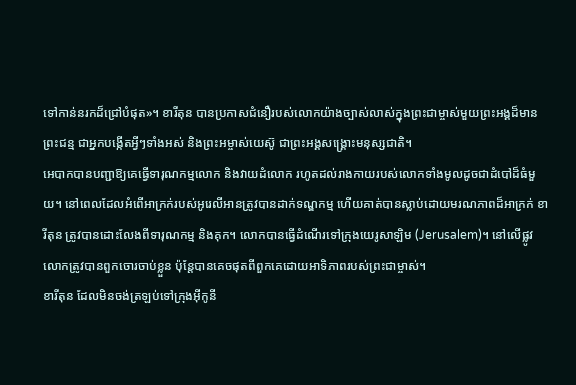ទៅកាន់នរកដ៏ជ្រៅបំផុត»។ ខារីតុន បានប្រកាសជំនឿរបស់លោកយ៉ាងច្បាស់លាស់ក្នុងព្រះជាម្ចាស់មួយព្រះអង្គដ៏មានព្រះជន្ម ជាអ្នកបង្កើតអ្វីៗទាំងអស់ និងព្រះអម្ចាស់យេស៊ូ ជាព្រះអង្គសង្គ្រោះមនុស្សជាតិ។
អេបាកបានបញ្ជាឱ្យគេធ្វើទារុណកម្មលោក និងវាយដំលោក រហូតដល់រាងកាយរបស់លោកទាំងមូលដូចជាដំបៅដ៏ធំមួយ។ នៅពេលដែលអំពើអាក្រក់របស់អូរេលីអានត្រូវបានដាក់ទណ្ឌកម្ម ហើយគាត់បានស្លាប់ដោយមរណភាពដ៏អាក្រក់ ខារីតុន ត្រូវបានដោះលែងពីទារុណកម្ម និងគុក។ លោកបានធ្វើដំណើរទៅក្រុងយេរូសាឡិម (Jerusalem)។ នៅលើផ្លូវ លោកត្រូវបានពួកចោរចាប់ខ្លួន ប៉ុន្តែបានគេចផុតពីពួកគេដោយឣាទិភាពរបស់ព្រះជាម្ចាស់។
ខារីតុន ដែលមិនចង់ត្រឡប់ទៅក្រុងអ៊ីកូនី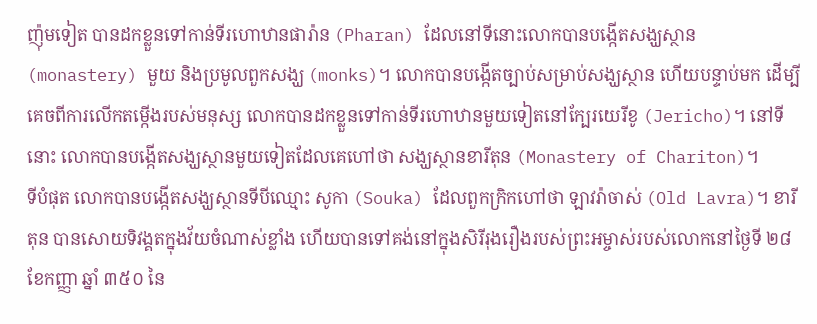ញ៉ុមទៀត បានដកខ្លួនទៅកាន់ទីរហោឋានផារ៉ាន (Pharan) ដែលនៅទីនោះលោកបានបង្កើតសង្ឃស្ថាន (monastery) មួយ និងប្រមូលពួកសង្ឃ (monks)។ លោកបានបង្កើតច្បាប់សម្រាប់សង្ឃស្ថាន ហើយបន្ទាប់មក ដើម្បីគេចពីការលើកតម្កើងរបស់មនុស្ស លោកបានដកខ្លួនទៅកាន់ទីរហោឋានមួយទៀតនៅក្បែរយេរីខូ (Jericho)។ នៅទីនោះ លោកបានបង្កើតសង្ឃស្ថានមួយទៀតដែលគេហៅថា សង្ឃស្ថានខារីតុន (Monastery of Chariton)។
ទីបំផុត លោកបានបង្កើតសង្ឃស្ថានទីបីឈ្មោះ សូកា (Souka) ដែលពួកក្រិកហៅថា ឡាវរ៉ាចាស់ (Old Lavra)។ ខារីតុន បានសោយទិវង្គតក្នុងវ័យចំណាស់ខ្លាំង ហើយបានទៅគង់នៅក្នុងសិរីរុងរឿងរបស់ព្រះអម្ចាស់របស់លោកនៅថ្ងៃទី ២៨ ខែកញ្ញា ឆ្នាំ ៣៥០ នៃ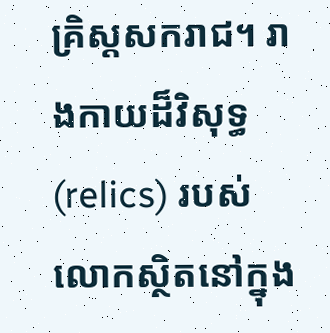គ្រិស្តសករាជ។ រាងកាយដ៏វិសុទ្ធ (relics) របស់លោកស្ថិតនៅក្នុង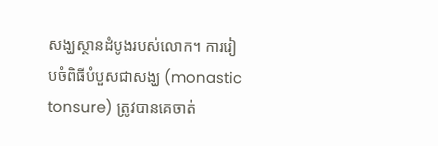សង្ឃស្ថានដំបូងរបស់លោក។ ការរៀបចំពិធីបំបួសជាសង្ឃ (monastic tonsure) ត្រូវបានគេចាត់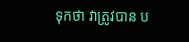ទុកថា វាត្រូវបាន ប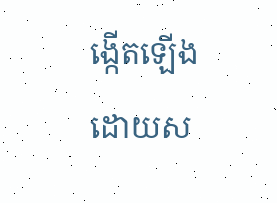ង្កើតឡើងដោយស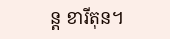ន្ត ខារីតុន។